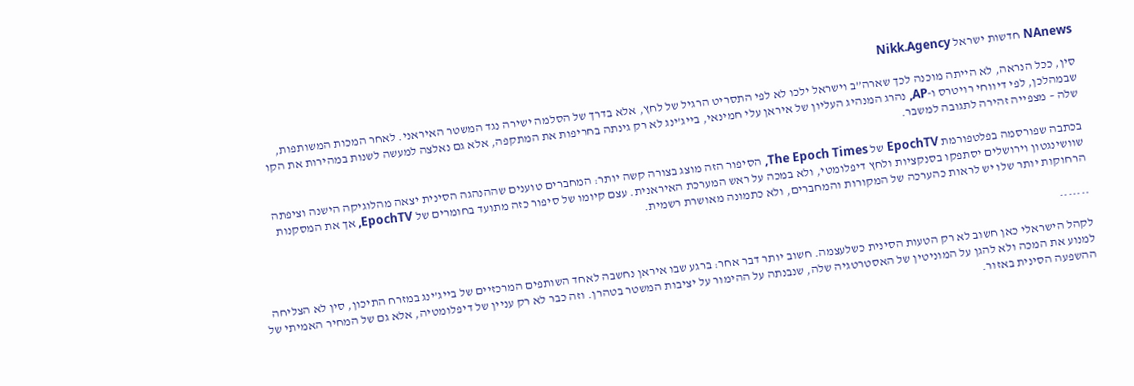NAnews חדשות ישראל Nikk.Agency

סין, ככל הנראה, לא הייתה מוכנה לכך שארה”ב וישראל ילכו לא לפי התסריט הרגיל של לחץ, אלא בדרך של הסלמה ישירה נגד המשטר האיראני. לאחר המכות המשותפות, שבמהלכן, לפי דיווחי רויטרס ו-AP, נהרג המנהיג העליון של איראן עלי חמינאי, בייג’ינג לא רק גינתה בחריפות את המתקפה, אלא גם נאלצה למעשה לשנות במהירות את הקו שלה – מצפייה זהירה לתגובה למשבר.

בכתבה שפורסמה בפלטפורמת EpochTV של The Epoch Times, הסיפור הזה מוצג בצורה קשה יותר: המחברים טוענים שההנהגה הסינית יצאה מהלוגיקה הישנה וציפתה שוושינגטון וירושלים יסתפקו בסנקציות ולחץ דיפלומטי, ולא במכה על ראש המערכת האיראנית. עצם קיומו של סיפור כזה מתועד בחומרים של EpochTV, אך את המסקנות הרחוקות יותר שלו יש לראות כהערכה של המקורות והמחברים, ולא כתמונה מאושרת רשמית.

.......

לקהל הישראלי כאן חשוב לא רק הטעות הסינית כשלעצמה. חשוב יותר דבר אחר: ברגע שבו איראן נחשבה לאחד השותפים המרכזיים של בייג’ינג במזרח התיכון, סין לא הצליחה למנוע את המכה ולא להגן על המוניטין של האסטרטגיה שלה, שנבנתה על ההימור על יציבות המשטר בטהרן. וזה כבר לא רק עניין של דיפלומטיה, אלא גם של המחיר האמיתי של ההשפעה הסינית באזור.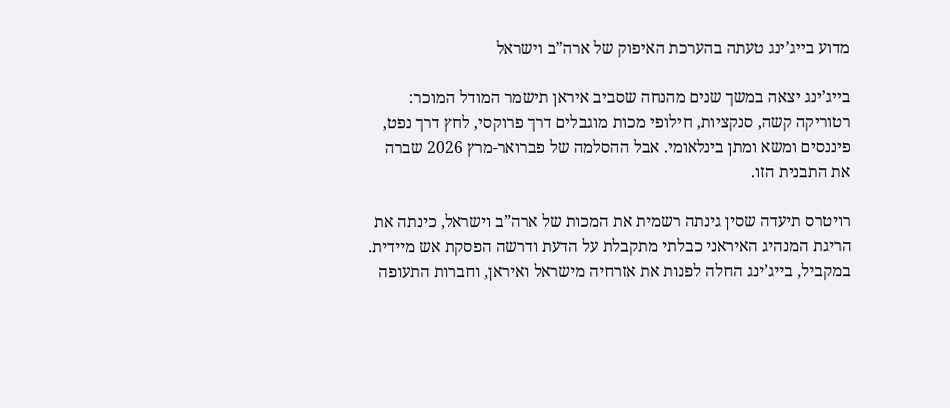מדוע בייג’ינג טעתה בהערכת האיפוק של ארה”ב וישראל

בייג’ינג יצאה במשך שנים מהנחה שסביב איראן תישמר המודל המוכר: רטוריקה קשה, סנקציות, חילופי מכות מוגבלים דרך פרוקסי, לחץ דרך נפט, פיננסים ומשא ומתן בינלאומי. אבל ההסלמה של פברואר-מרץ 2026 שברה את התבנית הזו.

רויטרס תיעדה שסין גינתה רשמית את המכות של ארה”ב וישראל, כינתה את הריגת המנהיג האיראני כבלתי מתקבלת על הדעת ודרשה הפסקת אש מיידית. במקביל, בייג’ינג החלה לפנות את אזרחיה מישראל ואיראן, וחברות התעופה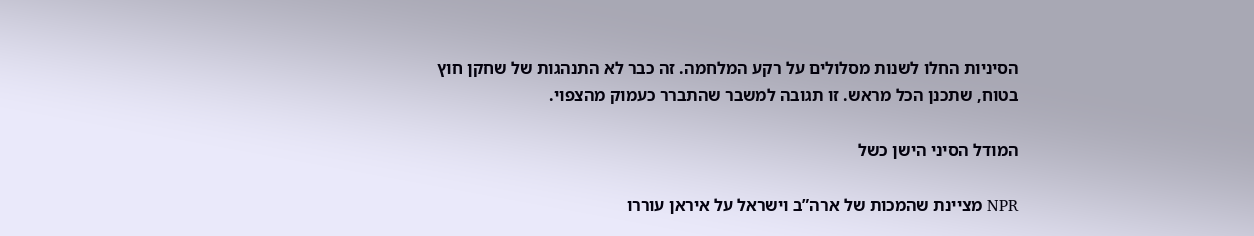הסיניות החלו לשנות מסלולים על רקע המלחמה. זה כבר לא התנהגות של שחקן חוץ בטוח, שתכנן הכל מראש. זו תגובה למשבר שהתברר כעמוק מהצפוי.

המודל הסיני הישן כשל

NPR מציינת שהמכות של ארה”ב וישראל על איראן עוררו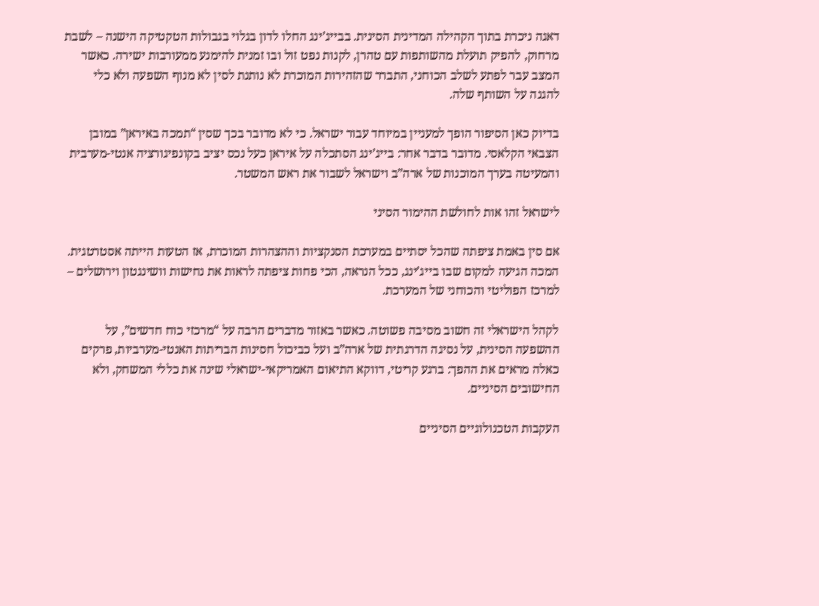דאגה ניכרת בתוך הקהילה המדינית הסינית. בבייג’ינג החלו לדון בגלוי בגבולות הטקטיקה הישנה – לשבת מרחוק, להפיק תועלת מהשותפות עם טהרן, לקנות נפט זול ובו זמנית להימנע ממעורבות ישירה. כאשר המצב עבר לפתע לשלב הכוחני, התברר שהזהירות המוכרת לא נותנת לסין לא מנוף השפעה ולא כלי להגנה על השותף שלה.

בדיוק כאן הסיפור הופך למעניין במיוחד עבור ישראל. כי לא מדובר בכך שסין “תמכה באיראן” במובן הצבאי הקלאסי. מדובר בדבר אחר: בייג’ינג הסתכלה על איראן כעל נכס יציב בקונפיגורציה אנטי-מערבית והמעיטה בערך המוכנות של ארה”ב וישראל לשבור את ראש המשטר.

לישראל זהו אות לחולשת ההימור הסיני

אם סין באמת ציפתה שהכל יסתיים במערכת הסנקציות וההצהרות המוכרת, אז הטעות הייתה אסטרטגית. המכה הגיעה למקום שבו בייג’ינג, ככל הנראה, הכי פחות ציפתה לראות את נחישות וושינגטון וירושלים – למרכז הפוליטי והכוחני של המערכת.

לקהל הישראלי זה חשוב מסיבה פשוטה. כאשר באזור מדברים הרבה על “מרכזי כוח חדשים”, על ההשפעה הסינית, על נסיגה הדרגתית של ארה”ב ועל כביכול חסינות הבריתות האנטי-מערביות, פרקים כאלה מראים את ההפך: ברגע קריטי, דווקא התיאום האמריקאי-ישראלי שינה את כללי המשחק, ולא החישובים הסיניים.

העקבות הטכנולוגיים הסיניים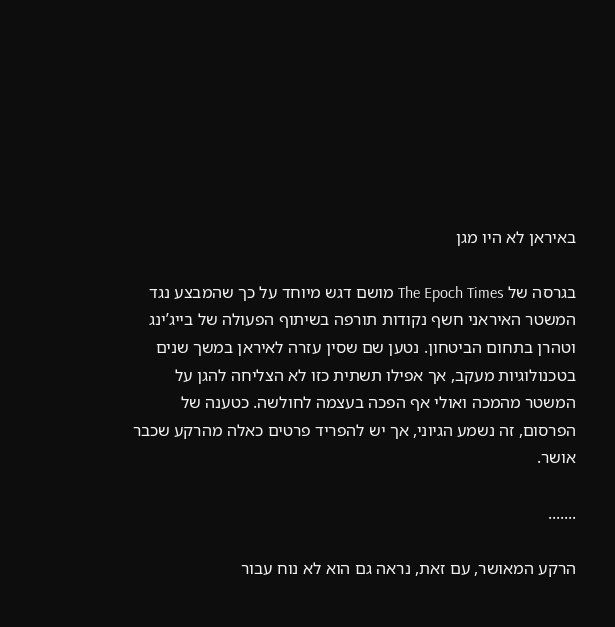באיראן לא היו מגן

בגרסה של The Epoch Times מושם דגש מיוחד על כך שהמבצע נגד המשטר האיראני חשף נקודות תורפה בשיתוף הפעולה של בייג’ינג וטהרן בתחום הביטחון. נטען שם שסין עזרה לאיראן במשך שנים בטכנולוגיות מעקב, אך אפילו תשתית כזו לא הצליחה להגן על המשטר מהמכה ואולי אף הפכה בעצמה לחולשה. כטענה של הפרסום, זה נשמע הגיוני, אך יש להפריד פרטים כאלה מהרקע שכבר אושר.

.......

הרקע המאושר, עם זאת, נראה גם הוא לא נוח עבור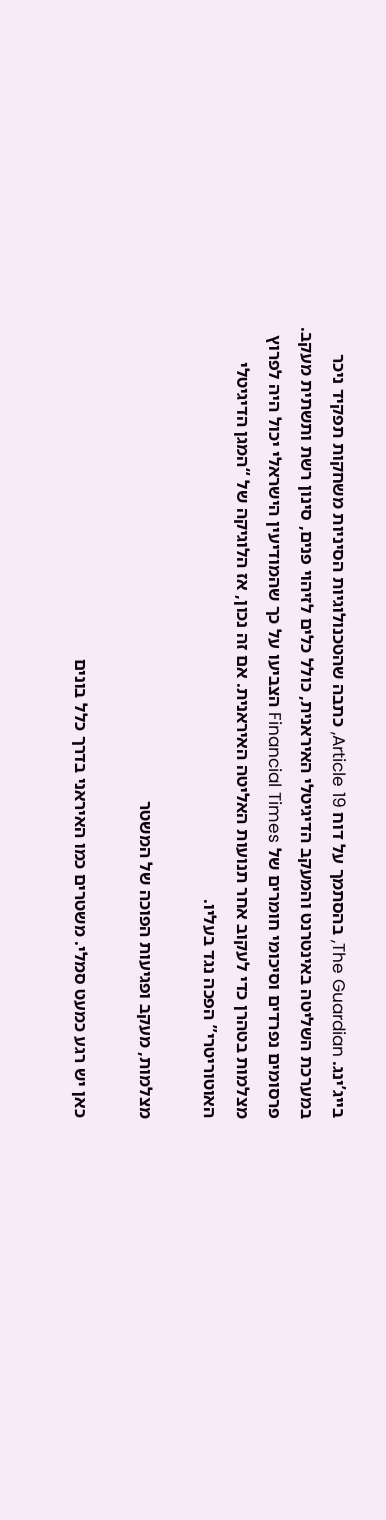בייג’ינג. The Guardian, בהסתמך על דוח Article 19, כתבה שהטכנולוגיות הסיניות משחקות תפקיד ניכר במערכת השליטה באינטרנט והמעקב הדיגיטלי האיראנית, כולל כלים לזיהוי פנים, סינון רשת ותשתית מעקב. פרסומים נפרדים וסיכומי חומרים של Financial Times הצביעו על כך שהמודיעין הישראלי יכול היה לפרוץ מצלמות בטהרן כדי לעקוב אחר תנועות האליטה האיראנית. אם זה נכון, אז הלוגיקה של “המגן הדיגיטלי האוטוריטרי” הפכה נגד בעליו.

מצלמות, מעקב ופגיעות הפוכה של המשטר

כאן יש רגע כמעט סמלי. משטרים כמו האיראני בדרך כלל בונים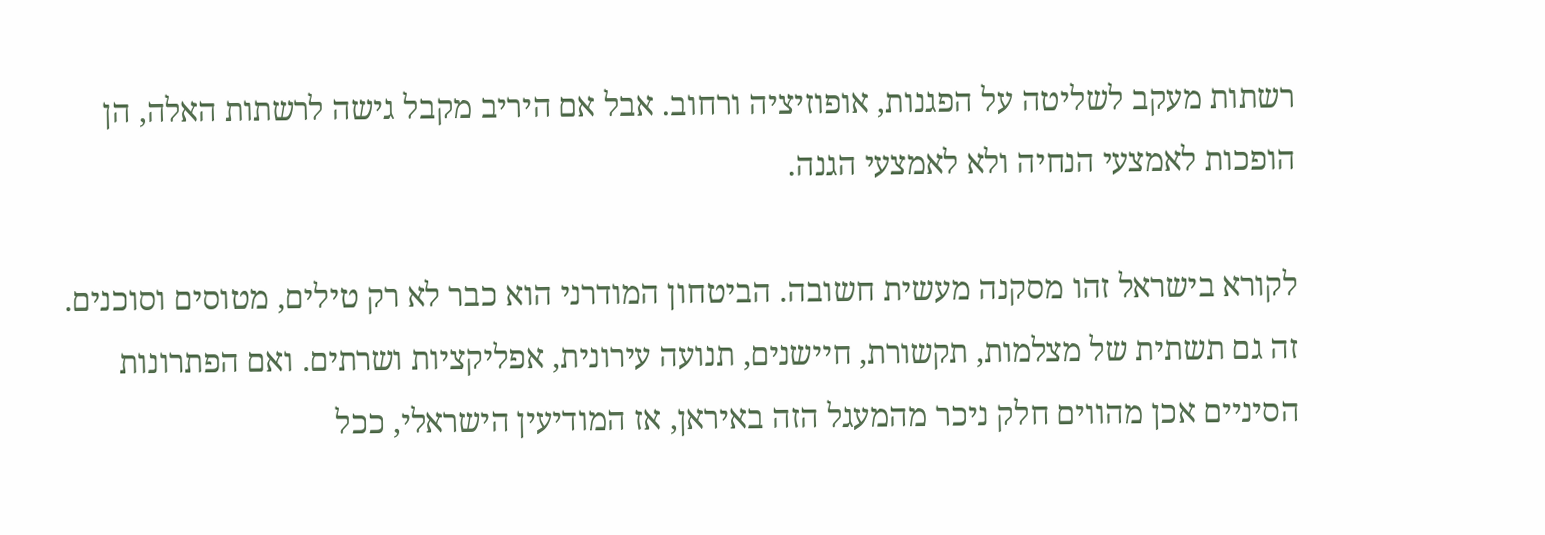רשתות מעקב לשליטה על הפגנות, אופוזיציה ורחוב. אבל אם היריב מקבל גישה לרשתות האלה, הן הופכות לאמצעי הנחיה ולא לאמצעי הגנה.

לקורא בישראל זהו מסקנה מעשית חשובה. הביטחון המודרני הוא כבר לא רק טילים, מטוסים וסוכנים. זה גם תשתית של מצלמות, תקשורת, חיישנים, תנועה עירונית, אפליקציות ושרתים. ואם הפתרונות הסיניים אכן מהווים חלק ניכר מהמעגל הזה באיראן, אז המודיעין הישראלי, ככל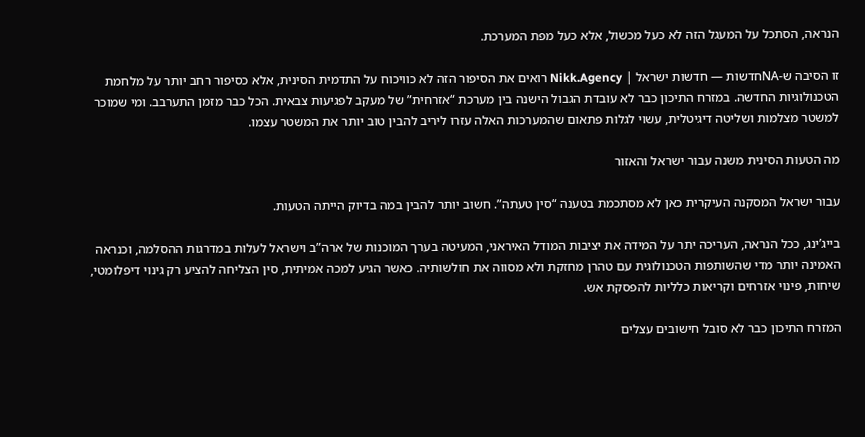הנראה, הסתכל על המעגל הזה לא כעל מכשול, אלא כעל מפת המערכת.

זו הסיבה ש-NAחדשות — חדשות ישראל | Nikk.Agency רואים את הסיפור הזה לא כוויכוח על התדמית הסינית, אלא כסיפור רחב יותר על מלחמת הטכנולוגיות החדשה. במזרח התיכון כבר לא עובדת הגבול הישנה בין מערכת “אזרחית” של מעקב לפגיעות צבאית. הכל כבר מזמן התערבב. ומי שמוכר למשטר מצלמות ושליטה דיגיטלית, עשוי לגלות פתאום שהמערכות האלה עזרו ליריב להבין טוב יותר את המשטר עצמו.

מה הטעות הסינית משנה עבור ישראל והאזור

עבור ישראל המסקנה העיקרית כאן לא מסתכמת בטענה “סין טעתה”. חשוב יותר להבין במה בדיוק הייתה הטעות.

בייג’ינג, ככל הנראה, העריכה יתר על המידה את יציבות המודל האיראני, המעיטה בערך המוכנות של ארה”ב וישראל לעלות במדרגות ההסלמה, וכנראה האמינה יותר מדי שהשותפות הטכנולוגית עם טהרן מחזקת ולא מסווה את חולשותיה. כאשר הגיע למכה אמיתית, סין הצליחה להציע רק גינוי דיפלומטי, שיחות, פינוי אזרחים וקריאות כלליות להפסקת אש.

המזרח התיכון כבר לא סובל חישובים עצלים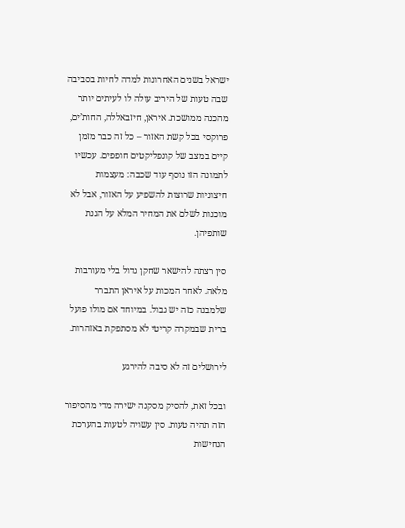ישראל בשנים האחרונות למדה לחיות בסביבה שבה טעות של היריב עולה לו לעיתים יותר מהכנה ממושכת. איראן, חיזבאללה, החות’ים, פרוקסי בכל קשת האזור – כל זה כבר מזמן קיים במצב של קונפליקטים חופפים. עכשיו לתמונה הזו נוסף עוד שכבה: מעצמות חיצוניות שרוצות להשפיע על האזור, אבל לא מוכנות לשלם את המחיר המלא על הגנת שותפיהן.

סין רצתה להישאר שחקן גדול בלי מעורבות מלאה. לאחר המכות על איראן התברר שלמבנה כזה יש גבול. במיוחד אם מולו פועל ברית שבמקרה קריטי לא מסתפקת באזהרות.

לירושלים זה לא סיבה להירגע

ובכל זאת, להסיק מסקנה ישירה מדי מהסיפור הזה תהיה טעות. סין עשויה לטעות בהערכת הנחישות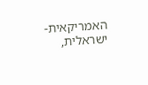האמריקאית-ישראלית,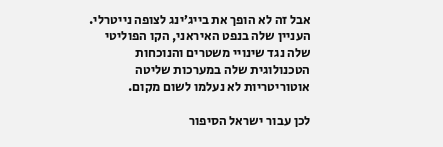אבל זה לא הופך את בייג’ינג לצופה נייטרלי. העניין שלה בנפט האיראני, הקו הפוליטי שלה נגד שינויי משטרים והנוכחות הטכנולוגית שלה במערכות שליטה אוטוריטריות לא נעלמו לשום מקום.

לכן עבור ישראל הסיפור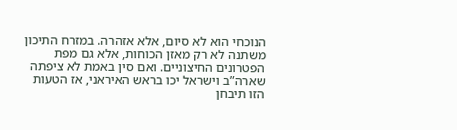הנוכחי הוא לא סיום, אלא אזהרה. במזרח התיכון משתנה לא רק מאזן הכוחות, אלא גם מפת הפטרונים החיצוניים. ואם סין באמת לא ציפתה שארה”ב וישראל יכו בראש האיראני, אז הטעות הזו תיבחן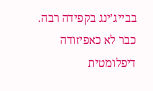בבייג’ינג בקפידה רבה. כבר לא כאפיזודה דיפלומטית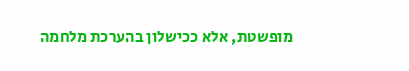מופשטת, אלא ככישלון בהערכת מלחמה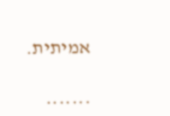אמיתית.

.......